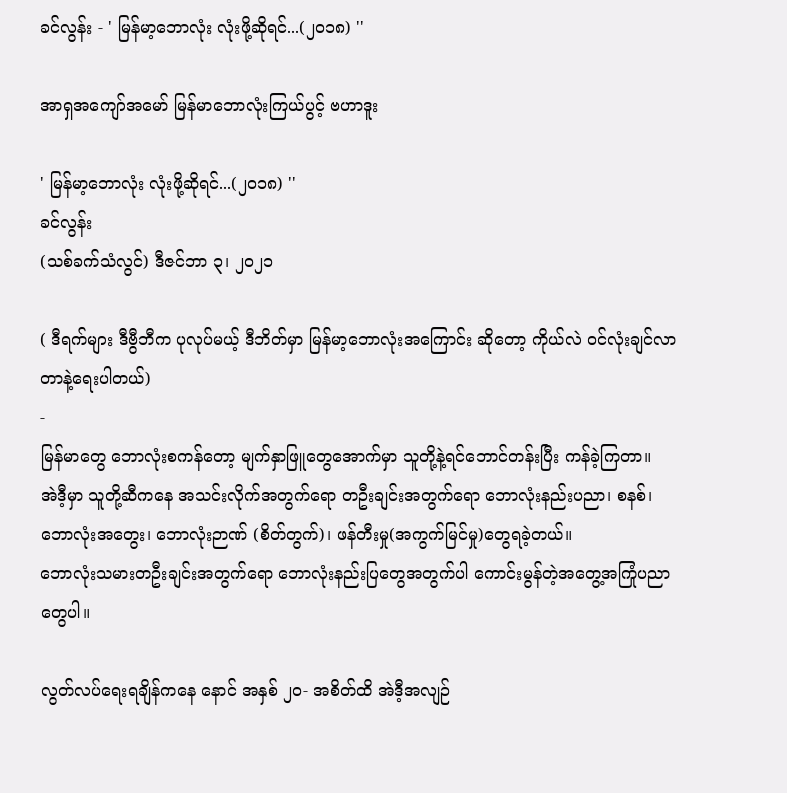ခင်လွန်း - ' မြန်မာ့ဘောလုံး လုံးဖို့ဆိုရင်...(၂၀၁၈) ''

အာရှအကျော်အမော် မြန်မာဘောလုံးကြယ်ပွင့် ဗဟာဒူး

' မြန်မာ့ဘောလုံး လုံးဖို့ဆိုရင်...(၂၀၁၈) ''
ခင်လွန်း
(သစ်ခက်သံလွင်) ဒီဇင်ဘာ ၃၊ ၂၀၂၁

( ဒီရက်များ ဒီဗွီဘီက ပုလုပ်မယ့် ဒီဘိတ်မှာ မြန်မာ့ဘောလုံးအကြောင်း ဆိုတော့ ကိုယ်လဲ ဝင်လုံးချင်လာတာနဲ့ရေးပါတယ်)
-
မြန်မာတွေ ဘောလုံးစကန်တော့ မျက်နှာဖြူတွေအောက်မှာ သူတို့နဲ့ရင်ဘောင်တန်းပြီး ကန်ခဲ့ကြတာ။
အဲဒီ့မှာ သူတို့ဆီကနေ အသင်းလိုက်အတွက်ရော တဦးချင်းအတွက်ရော ဘောလုံးနည်းပညာ၊ စနစ်၊ ဘောလုံးအတွေး၊ ဘောလုံးဉာဏ် (စိတ်တွက်)၊ ဖန်တီးမှု(အကွက်မြင်မှု)တွေရခဲ့တယ်။
ဘောလုံးသမားတဦးချင်းအတွက်ရော ဘောလုံးနည်းပြတွေအတွက်ပါ ကောင်းမွန်တဲ့အတွေ့အကြုံပညာတွေပါ။

လွတ်လပ်ရေးရချိန်ကနေ နောင် အနှစ် ၂၀- အစိတ်ထိ အဲဒီ့အလျဉ်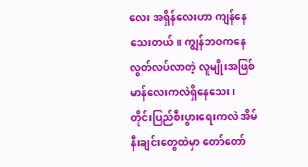လေး အရှိန်လေးဟာ ကျန်နေသေးတယ်။ ကျွန်ဘဝကနေ လွတ်လပ်လာတဲ့ လူမျိုးအဖြစ် မာန်လေးကလဲရှိနေသေး၊ တိုင်းပြည်စီးပွားရေးကလဲ အိမ်နီးချင်းတွေထဲမှာ တော်တော်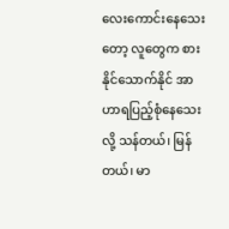လေးကောင်းနေသေးတော့ လူတွေက စားနိုင်သောက်နိုင် အာဟာရပြည့်စုံနေသေးလို့ သန်တယ်၊ မြန်တယ်၊ မာ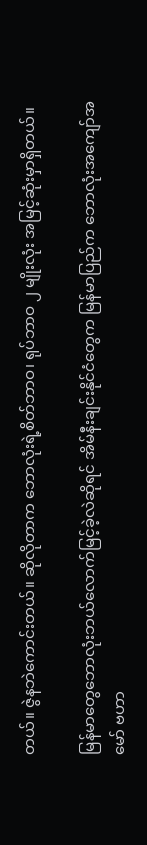တယ်။ ဇွဲနဘဲကောင်းတယ်။ ဆိုလိုတာက ဘောလုံးရဲ့စိတ်ဘာဝ၊ ရုပ်ဘာဝ ၂ မျိုးလုံး အမြင့်ဆုံးမှာရှိတယ်။

မြန်မာတွေဘောလုံးဘယ်လောက်မြင့်ခဲ့လဲဆိုရင် အိမ်နီးချင်းနိုင်ငံတွေက မြန်မာပြည်က ဘောလုံးအကျော်အမော် ဗဟာ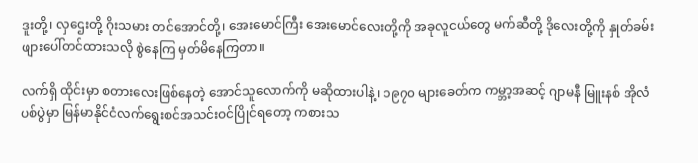ဒူးတို့၊ လှဌေးတို့ ဂိုးသမား တင်အောင်တို့၊ အေးမောင်ကြီး အေးမောင်လေးတို့ကို အခုလူငယ်တွေ မက်ဆီတို့ ဒိုလေးတို့ကို နှုတ်ခမ်းဖျားပေါ်တင်ထားသလို စွဲနေကြ မှတ်မိနေကြတာ။

လက်ရှိ ထိုင်းမှာ စတားလေးဖြစ်နေတဲ့ အောင်သူလောက်ကို မဆိုထားပါနဲ့၊ ၁၉၇၀ များခေတ်က ကမ္ဘာ့အဆင့် ဂျာမနီ မြူးနစ် အိုလံပစ်ပွဲမှာ မြန်မာနိုင်ငံလက်ရွေးစင်အသင်းဝင်ပြိုင်ရတော့ ကစားသ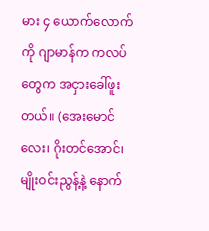မား ၄ ယောက်လောက်ကို ဂျာမာန်က ကလပ်တွေက အငှားခေါ်ဖူးတယ်။ (အေးမောင်လေး၊ ဂိုးတင်အောင်၊ မျိုးဝင်းညွန့်နဲ့ နောက်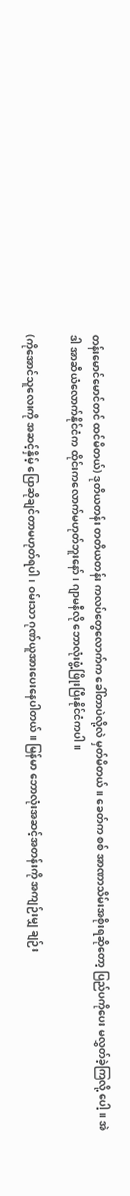တန်းမောင်မောင်တင် ထင်မိတယ်) ဒုတိယတန်း တတိယတန်း ကလပ်တွေလောက်က ခေါ်တာပဲလို့လဲ မှတ်မိတယ်။ ခေတ်က စစ် အာဏာသိမ်းအစိုးရဆိုတော့ ပြည်ပကိုပေး မလွှတ်ခဲ့ကြလို့ ပေါ့။ အဲဒါ အာဆီယံလောက်နိုင်ငံက ထိုင်းကလောက်မဟုတ်ဘူးနော်၊ ဂျာမနီလို ဘောလုံးဖွံ့ဖြိုးပြီးနိုင်ငံကပါ။

(ကိုအောင်သူလေးကို အဆင့်နှိမ့် ပြောဆိုချင်တာမဟုတ်ရပါ၊ ဝမ်းသာ ဂုဏ်ယူအားပေးနေပါတယ်။ မြန်မာ ဘောလုံးအဆင့်အတန်းကို အကျဉ်းမျှ ချဉ်း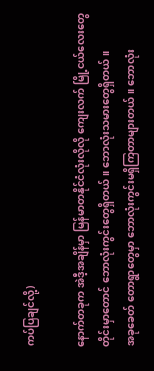ကပ်ပြချင်လို့)

နောက်တခုက အဲဒီ့အချိန်မှာ မြန်မာတနိုင်ငံလုံးလိုလို ကျေးလက် မြို့ငယ်လေးတွေတိုင်းမှာတောင် ဘောလုံးကွင်းတွေရှိတယ်။ ဘောလုံးသမားတွေရှိတယ်။
အခုခေတ် တောရွာတွေမှာ ဘောလုံးကွင်းမရှိကြတာများတယ်။ ဘောလုံး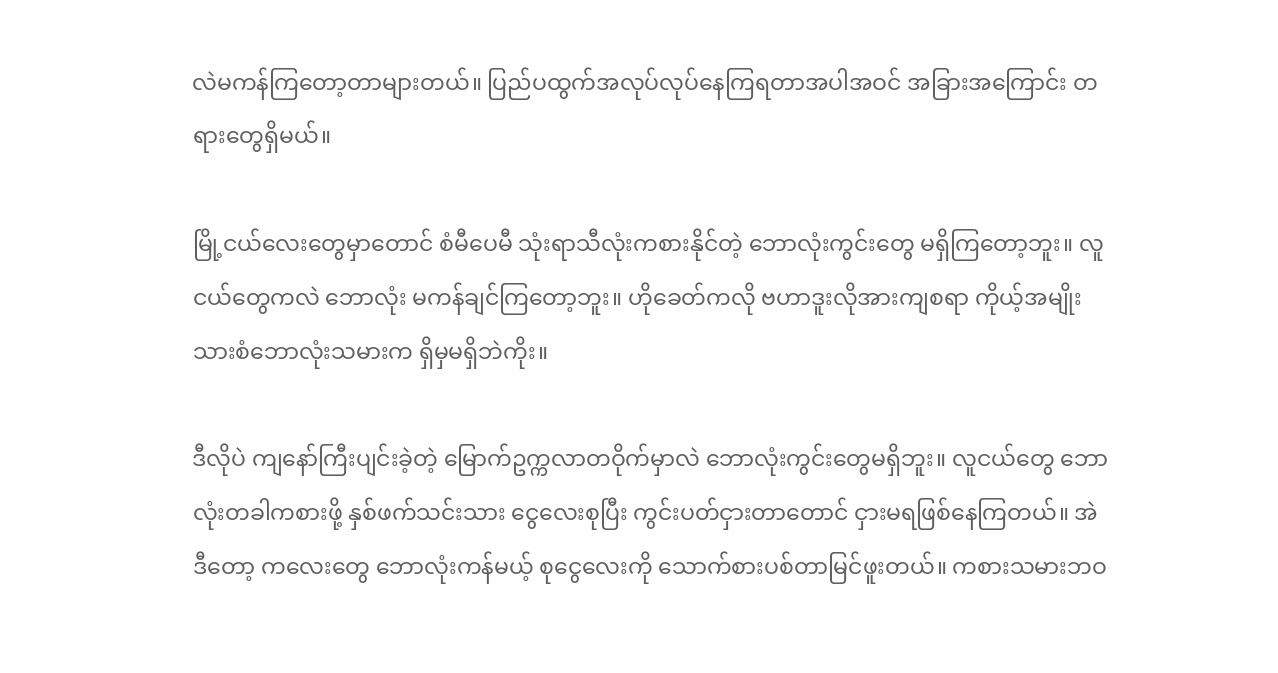လဲမကန်ကြတော့တာများတယ်။ ပြည်ပထွက်အလုပ်လုပ်နေကြရတာအပါအဝင် အခြားအကြောင်း တရားတွေရှိမယ်။

မြို့ငယ်လေးတွေမှာတောင် စံမီပေမီ သုံးရာသီလုံးကစားနိုင်တဲ့ ဘောလုံးကွင်းတွေ မရှိကြတော့ဘူး။ လူငယ်တွေကလဲ ဘောလုံး မကန်ချင်ကြတော့ဘူး။ ဟိုခေတ်ကလို ဗဟာဒူးလိုအားကျစရာ ကိုယ့်အမျိုးသားစံဘောလုံးသမားက ရှိမှမရှိဘဲကိုး။

ဒီလိုပဲ ကျနော်ကြီးပျင်းခဲ့တဲ့ မြောက်ဥက္ကလာတဝိုက်မှာလဲ ဘောလုံးကွင်းတွေမရှိဘူး။ လူငယ်တွေ ဘောလုံးတခါကစားဖို့ နှစ်ဖက်သင်းသား ငွေလေးစုပြီး ကွင်းပတ်ငှားတာတောင် ငှားမရဖြစ်နေကြတယ်။ အဲဒီတော့ ကလေးတွေ ဘောလုံးကန်မယ့် စုငွေလေးကို သောက်စားပစ်တာမြင်ဖူးတယ်။ ကစားသမားဘဝ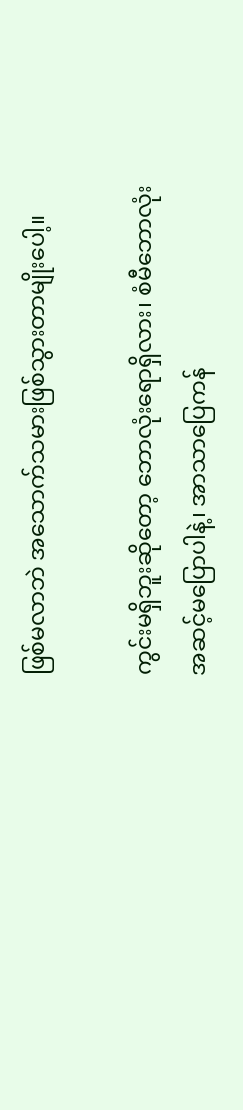ဖြစ်မလာဘဲ အသောက်သမားဖြစ်သွားတာမျိုးပေါ့။

ကွင်းမရှိဘူးဆိုတော့ ဘောလုံးရောရှိလား၊ စံမီဘောလုံးအဆင့်မပြောပါနဲ့၊ အာသာပြေကန်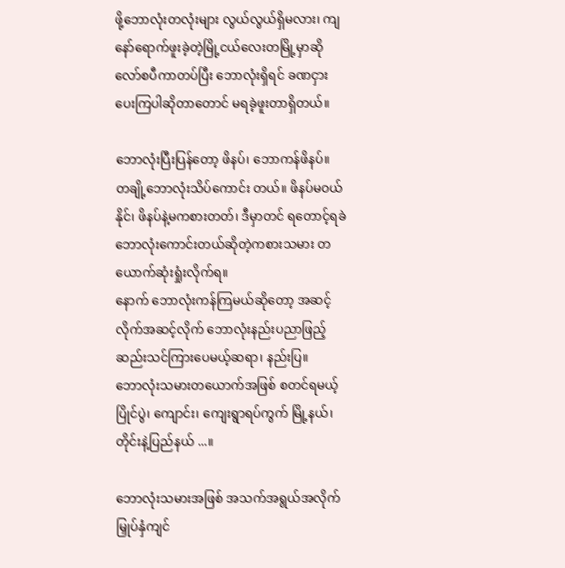ဖို့ဘောလုံးတလုံးများ လွယ်လွယ်ရှိမလား၊ ကျနော်ရောက်ဖူးခဲ့တဲ့မြို့ငယ်လေးတမြို့မှာဆို လော်စပီကာတပ်ပြီး ဘောလုံးရှိရင် ခဏငှားပေးကြပါဆိုတာတောင် မရခဲ့ဖူးတာရှိတယ်။

ဘောလုံးပြီးပြန်တော့ ဖိနပ်၊ ဘောကန်ဖိနပ်။ တချို့ဘောလုံးသိပ်ကောင်း တယ်။ ဖိနပ်မဝယ်နိုင်၊ ဖိနပ်နဲ့မကစားတတ်၊ ဒီမှာတင် ရတောင့်ရခဲ ဘောလုံးကောင်းတယ်ဆိုတဲ့ကစားသမား တယောက်ဆုံးရှုံးလိုက်ရ။
နောက် ဘောလုံးကန်ကြမယ်ဆိုတော့ အဆင့်လိုက်အဆင့်လိုက် ဘောလုံးနည်းပညာဖြည့်ဆည်းသင်ကြားပေမယ့်ဆရာ၊ နည်းပြ။
ဘောလုံးသမားတယောက်အဖြစ် စတင်ရမယ့် ပြိုင်ပွဲ၊ ကျောင်း၊ ကျေးရွာရပ်ကွက် မြို့နယ်၊ တိုင်းနဲ့ပြည်နယ် ...။

ဘောလုံးသမားအဖြစ် အသက်အရွယ်အလိုက် မြှုပ်နှံကျင်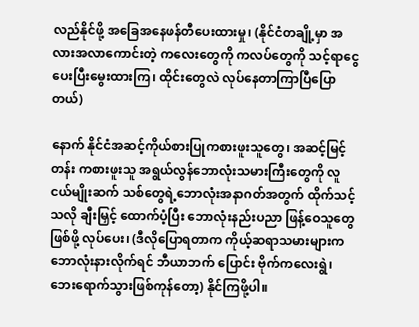လည်နိုင်ဖို့ အခြေအနေဖန်တီပေးထားမှု၊ (နိုင်ငံတချို့မှာ အလားအလာကောင်းတဲ့ ကလေးတွေကို ကလပ်တွေကို သင့်ရာငွေပေးပြီးမွေးထားကြ၊ ထိုင်းတွေလဲ လုပ်နေတာကြာပြီပြောတယ်)

နောက် နိုင်ငံအဆင့်ကိုယ်စားပြုကစားဖူးသူတွေ၊ အဆင့်မြင့်တန်း ကစားဖူးသူ အရွယ်လွန်ဘောလုံးသမားကြီးတွေကို လူငယ်မျိုးဆက် သစ်တွေရဲ့ဘောလုံးအနာဂတ်အတွက် ထိုက်သင့်သလို ချီးမြှင့် ထောက်ပံ့ပြီး ဘောလုံးနည်းပညာ ဖြန့်ဝေသူတွေဖြစ်ဖို့ လုပ်ပေး၊ (ဒီလိုပြောရတာက ကိုယ့်ဆရာသမားများက ဘောလုံးနားလိုက်ရင် ဘီယာဘက် ပြောင်း ဗိုက်ကလေးရွဲ၊ ဘေးရောက်သွားဖြစ်ကုန်တော့) နိုင်ကြဖို့ပါ။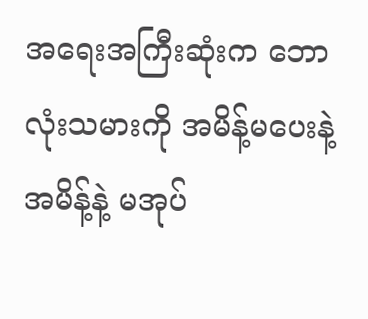အရေးအကြီးဆုံးက ဘောလုံးသမားကို အမိန့်မပေးနဲ့ အမိန့်နဲ့ မအုပ်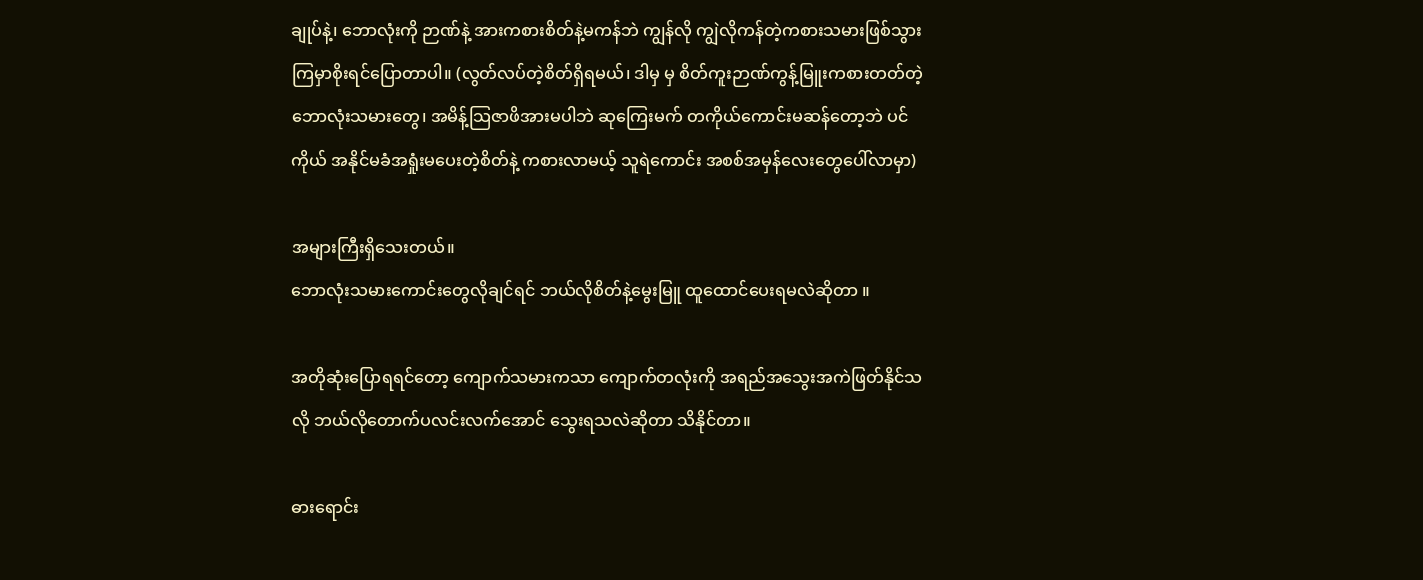ချုပ်နဲ့၊ ဘောလုံးကို ဉာဏ်နဲ့ အားကစားစိတ်နဲ့မကန်ဘဲ ကျွန်လို ကျွဲလိုကန်တဲ့ကစားသမားဖြစ်သွားကြမှာစိုးရင်ပြောတာပါ။ (လွတ်လပ်တဲ့စိတ်ရှိရမယ်၊ ဒါမှ မှ စိတ်ကူးဉာဏ်ကွန့်မြူးကစားတတ်တဲ့ ဘောလုံးသမားတွေ၊ အမိန့်သြဇာဖိအားမပါဘဲ ဆုကြေးမက် တကိုယ်ကောင်းမဆန်တော့ဘဲ ပင်ကိုယ် အနိုင်မခံအရှုံးမပေးတဲ့စိတ်နဲ့ ကစားလာမယ့် သူရဲကောင်း အစစ်အမှန်လေးတွေပေါ်လာမှာ)

အများကြီးရှိသေးတယ်။
ဘောလုံးသမားကောင်းတွေလိုချင်ရင် ဘယ်လိုစိတ်နဲ့မွေးမြူ ထူထောင်ပေးရမလဲဆိုတာ ။

အတိုဆုံးပြောရရင်တော့ ကျောက်သမားကသာ ကျောက်တလုံးကို အရည်အသွေးအကဲဖြတ်နိုင်သလို ဘယ်လိုတောက်ပလင်းလက်အောင် သွေးရသလဲဆိုတာ သိနိုင်တာ။

ဓားရောင်း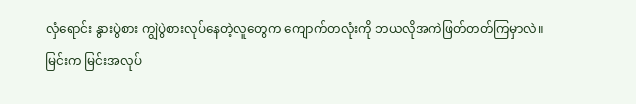လှံရောင်း နွားပွဲစား ကျွဲပွဲစားလုပ်နေတဲ့လူတွေက ကျောက်တလုံးကို ဘယလိုအကဲဖြတ်တတ်ကြမှာလဲ။
မြင်းက မြင်းအလုပ်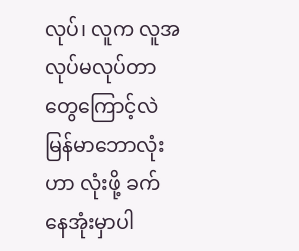လုပ်၊ လူက လူအလုပ်မလုပ်တာတွေကြောင့်လဲ မြန်မာဘောလုံးဟာ လုံးဖို့ ခက်နေအုံးမှာပါ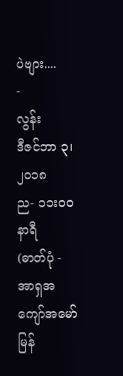ပဲဗျား....
-
လွန်း
ဒီဇင်ဘာ ၃၊ ၂၀၁၈
ည- ၁၁းဝ၀ နာရီ
(ဓာတ်ပုံ - အာရှအကျော်အမော် မြန်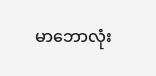မာဘောလုံး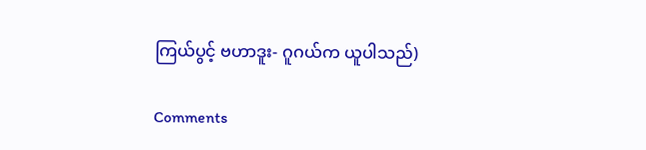ကြယ်ပွင့် ဗဟာဒူး- ဂူဂယ်က ယူပါသည်)

Comments